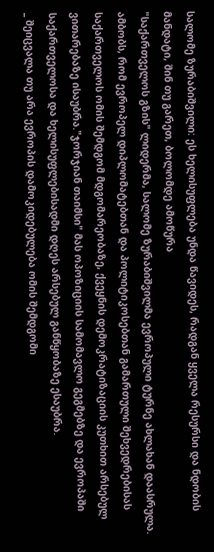სალომე ზურაბიშვილი: ეს ხელისუფლება უნდა წავიდეს, რადგან ყველა რესურსი და ნდობის მანდატი, შინ თუ გარეთ, ბოლომდე ამოწურა
"საქართველოს გზის" ლიდერმა, სალომე ზურაბიშვილმა ევროპული ტურნე ახლახან დაასრულა. ამბობს, რომ ევროპელ დიპლომატებთან და პოლიტიკოსებთან გამართული შეხვედრებისას საქართველოს ომის შემდგომ მდგომარეობაზე, ქვეყნის დემოკრატიზაციის კუთხით არსებულ ვითარებაზე ისაუბრა."ჯორჯიან თაიმსი" მას ოპოზიციის სამომავლო გეგმებზე და ევროპაში საქართველოსა და ხელისუფლებისადმი დღეს არსებულ განწყობაზე ესაუბრა.
_ შეიცვალა თუ არა ევროპის დამოკიდებულება ომის შემდგომი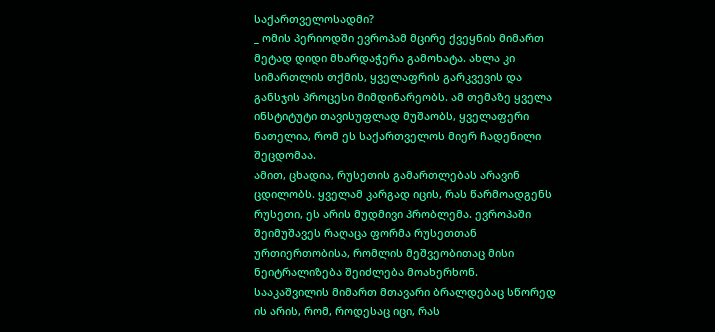საქართველოსადმი?
_ ომის პერიოდში ევროპამ მცირე ქვეყნის მიმართ მეტად დიდი მხარდაჭერა გამოხატა. ახლა კი სიმართლის თქმის, ყველაფრის გარკვევის და განსჯის პროცესი მიმდინარეობს. ამ თემაზე ყველა ინსტიტუტი თავისუფლად მუშაობს, ყველაფერი ნათელია, რომ ეს საქართველოს მიერ ჩადენილი შეცდომაა.
ამით, ცხადია, რუსეთის გამართლებას არავინ ცდილობს. ყველამ კარგად იცის, რას წარმოადგენს რუსეთი, ეს არის მუდმივი პრობლემა. ევროპაში შეიმუშავეს რაღაცა ფორმა რუსეთთან ურთიერთობისა, რომლის მეშვეობითაც მისი ნეიტრალიზება შეიძლება მოახერხონ.
სააკაშვილის მიმართ მთავარი ბრალდებაც სწორედ ის არის, რომ, როდესაც იცი, რას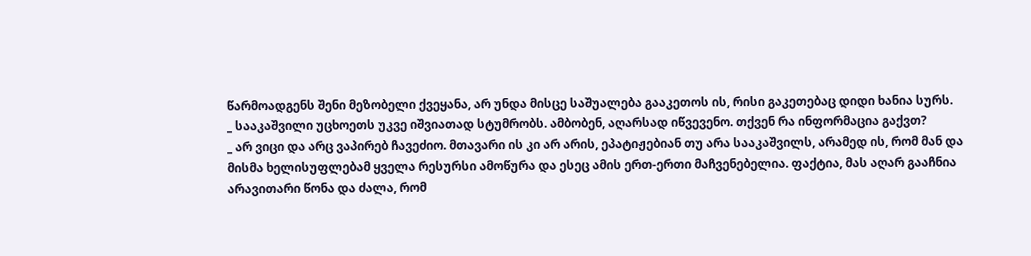წარმოადგენს შენი მეზობელი ქვეყანა, არ უნდა მისცე საშუალება გააკეთოს ის, რისი გაკეთებაც დიდი ხანია სურს.
_ სააკაშვილი უცხოეთს უკვე იშვიათად სტუმრობს. ამბობენ, აღარსად იწვევენო. თქვენ რა ინფორმაცია გაქვთ?
_ არ ვიცი და არც ვაპირებ ჩავეძიო. მთავარი ის კი არ არის, ეპატიჟებიან თუ არა სააკაშვილს, არამედ ის, რომ მან და მისმა ხელისუფლებამ ყველა რესურსი ამოწურა და ესეც ამის ერთ-ერთი მაჩვენებელია. ფაქტია, მას აღარ გააჩნია არავითარი წონა და ძალა, რომ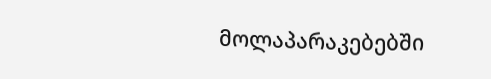მოლაპარაკებებში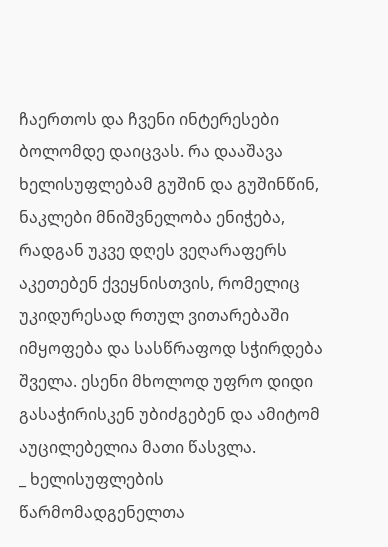ჩაერთოს და ჩვენი ინტერესები ბოლომდე დაიცვას. რა დააშავა ხელისუფლებამ გუშინ და გუშინწინ, ნაკლები მნიშვნელობა ენიჭება, რადგან უკვე დღეს ვეღარაფერს აკეთებენ ქვეყნისთვის, რომელიც უკიდურესად რთულ ვითარებაში იმყოფება და სასწრაფოდ სჭირდება შველა. ესენი მხოლოდ უფრო დიდი გასაჭირისკენ უბიძგებენ და ამიტომ აუცილებელია მათი წასვლა.
_ ხელისუფლების წარმომადგენელთა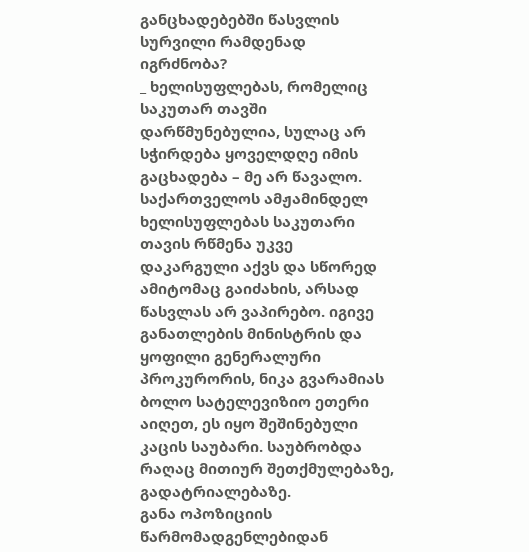განცხადებებში წასვლის სურვილი რამდენად იგრძნობა?
_ ხელისუფლებას, რომელიც საკუთარ თავში დარწმუნებულია, სულაც არ სჭირდება ყოველდღე იმის გაცხადება – მე არ წავალო.
საქართველოს ამჟამინდელ ხელისუფლებას საკუთარი თავის რწმენა უკვე დაკარგული აქვს და სწორედ ამიტომაც გაიძახის, არსად წასვლას არ ვაპირებო. იგივე განათლების მინისტრის და ყოფილი გენერალური პროკურორის, ნიკა გვარამიას ბოლო სატელევიზიო ეთერი აიღეთ, ეს იყო შეშინებული კაცის საუბარი. საუბრობდა რაღაც მითიურ შეთქმულებაზე, გადატრიალებაზე.
განა ოპოზიციის წარმომადგენლებიდან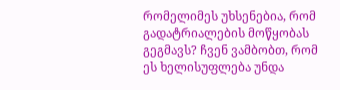რომელიმეს უხსენებია, რომ გადატრიალების მოწყობას გეგმავს? ჩვენ ვამბობთ, რომ ეს ხელისუფლება უნდა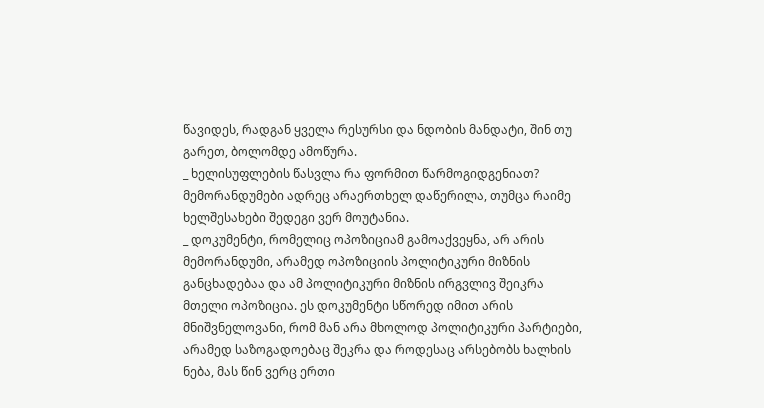წავიდეს, რადგან ყველა რესურსი და ნდობის მანდატი, შინ თუ გარეთ, ბოლომდე ამოწურა.
_ ხელისუფლების წასვლა რა ფორმით წარმოგიდგენიათ? მემორანდუმები ადრეც არაერთხელ დაწერილა, თუმცა რაიმე ხელშესახები შედეგი ვერ მოუტანია.
_ დოკუმენტი, რომელიც ოპოზიციამ გამოაქვეყნა, არ არის მემორანდუმი, არამედ ოპოზიციის პოლიტიკური მიზნის განცხადებაა და ამ პოლიტიკური მიზნის ირგვლივ შეიკრა მთელი ოპოზიცია. ეს დოკუმენტი სწორედ იმით არის მნიშვნელოვანი, რომ მან არა მხოლოდ პოლიტიკური პარტიები, არამედ საზოგადოებაც შეკრა და როდესაც არსებობს ხალხის ნება, მას წინ ვერც ერთი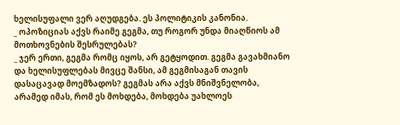ხელისუფალი ვერ აღუდგება. ეს პოლიტიკის კანონია.
_ ოპოზიციას აქვს რაიმე გეგმა, თუ როგორ უნდა მიაღწიოს ამ მოთხოვნების შესრულებას?
_ ჯერ ერთი, გეგმა რომც იყოს, არ გეტყოდით. გეგმა გავახმიანო და ხელისუფლებას მივცე შანსი, ამ გეგმისაგან თავის დასაცავად მოემზადოს? გეგმას არა აქვს მნიშვნელობა, არამედ იმას, რომ ეს მოხდება, მოხდება უახლოეს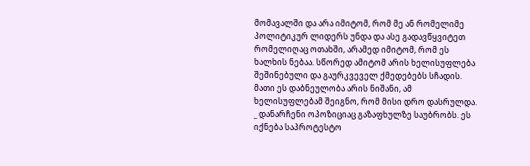მომავალში და არა იმიტომ, რომ მე ან რომელიმე პოლიტიკურ ლიდერს უნდა და ასე გადავწყვიტეთ რომელიღაც ოთახში, არამედ იმიტომ, რომ ეს ხალხის ნებაა. სწორედ ამიტომ არის ხელისუფლება შეშინებული და გაურკვეველ ქმედებებს სჩადის. მათი ეს დაბნეულობა არის ნიშანი, ამ ხელისუფლებამ შეიგნო, რომ მისი დრო დასრულდა.
_ დანარჩენი ოპოზიციაც გაზაფხულზე საუბრობს. ეს იქნება საპროტესტო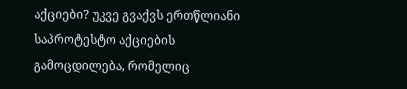აქციები? უკვე გვაქვს ერთწლიანი საპროტესტო აქციების გამოცდილება, რომელიც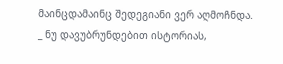მაინცდამაინც შედეგიანი ვერ აღმოჩნდა.
_ ნუ დავუბრუნდებით ისტორიას,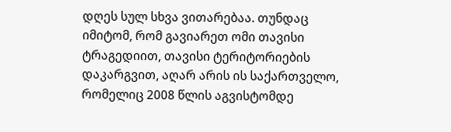დღეს სულ სხვა ვითარებაა. თუნდაც იმიტომ, რომ გავიარეთ ომი თავისი ტრაგედიით, თავისი ტერიტორიების დაკარგვით, აღარ არის ის საქართველო, რომელიც 2008 წლის აგვისტომდე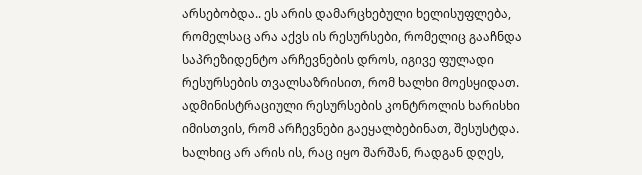არსებობდა.. ეს არის დამარცხებული ხელისუფლება, რომელსაც არა აქვს ის რესურსები, რომელიც გააჩნდა საპრეზიდენტო არჩევნების დროს, იგივე ფულადი რესურსების თვალსაზრისით, რომ ხალხი მოესყიდათ. ადმინისტრაციული რესურსების კონტროლის ხარისხი იმისთვის, რომ არჩევნები გაეყალბებინათ, შესუსტდა. ხალხიც არ არის ის, რაც იყო შარშან, რადგან დღეს,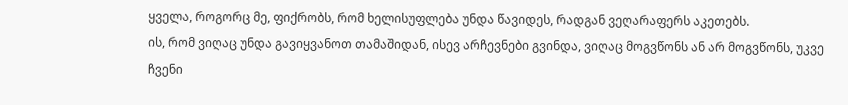ყველა, როგორც მე, ფიქრობს, რომ ხელისუფლება უნდა წავიდეს, რადგან ვეღარაფერს აკეთებს.
ის, რომ ვიღაც უნდა გავიყვანოთ თამაშიდან, ისევ არჩევნები გვინდა, ვიღაც მოგვწონს ან არ მოგვწონს, უკვე ჩვენი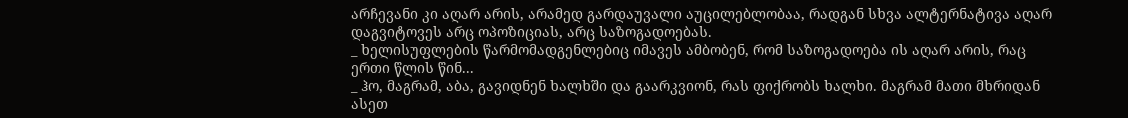არჩევანი კი აღარ არის, არამედ გარდაუვალი აუცილებლობაა, რადგან სხვა ალტერნატივა აღარ დაგვიტოვეს არც ოპოზიციას, არც საზოგადოებას.
_ ხელისუფლების წარმომადგენლებიც იმავეს ამბობენ, რომ საზოგადოება ის აღარ არის, რაც ერთი წლის წინ...
_ ჰო, მაგრამ, აბა, გავიდნენ ხალხში და გაარკვიონ, რას ფიქრობს ხალხი. მაგრამ მათი მხრიდან ასეთ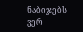ნაბიჯებს ვერ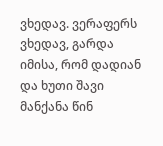ვხედავ. ვერაფერს ვხედავ, გარდა იმისა, რომ დადიან და ხუთი შავი მანქანა წინ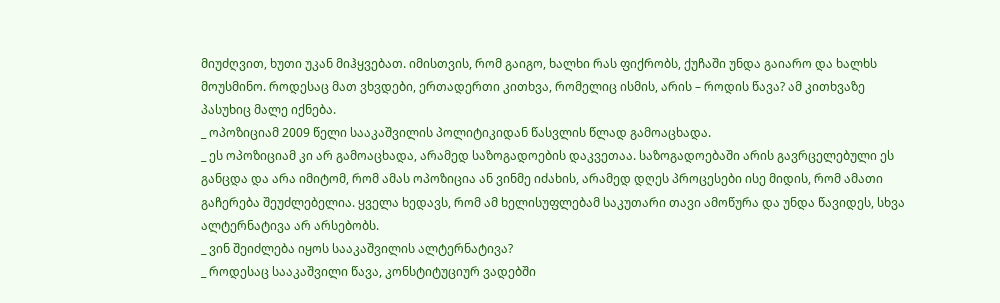მიუძღვით, ხუთი უკან მიჰყვებათ. იმისთვის, რომ გაიგო, ხალხი რას ფიქრობს, ქუჩაში უნდა გაიარო და ხალხს მოუსმინო. როდესაც მათ ვხვდები, ერთადერთი კითხვა, რომელიც ისმის, არის – როდის წავა? ამ კითხვაზე პასუხიც მალე იქნება.
_ ოპოზიციამ 2009 წელი სააკაშვილის პოლიტიკიდან წასვლის წლად გამოაცხადა.
_ ეს ოპოზიციამ კი არ გამოაცხადა, არამედ საზოგადოების დაკვეთაა. საზოგადოებაში არის გავრცელებული ეს განცდა და არა იმიტომ, რომ ამას ოპოზიცია ან ვინმე იძახის, არამედ დღეს პროცესები ისე მიდის, რომ ამათი გაჩერება შეუძლებელია. ყველა ხედავს, რომ ამ ხელისუფლებამ საკუთარი თავი ამოწურა და უნდა წავიდეს, სხვა ალტერნატივა არ არსებობს.
_ ვინ შეიძლება იყოს სააკაშვილის ალტერნატივა?
_ როდესაც სააკაშვილი წავა, კონსტიტუციურ ვადებში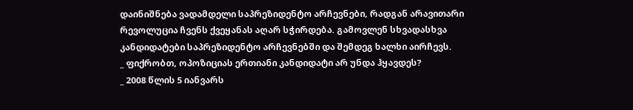დაინიშნება ვადამდელი საპრეზიდენტო არჩევნები, რადგან არავითარი რევოლუცია ჩვენს ქვეყანას აღარ სჭირდება. გამოვლენ სხვადასხვა კანდიდატები საპრეზიდენტო არჩევნებში და შემდეგ ხალხი აირჩევს.
_ ფიქრობთ, ოპოზიციას ერთიანი კანდიდატი არ უნდა ჰყავდეს?
_ 2008 წლის 5 იანვარს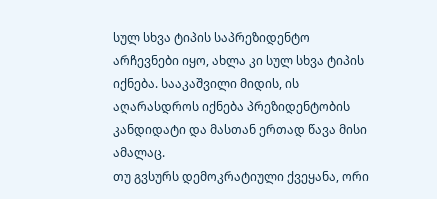სულ სხვა ტიპის საპრეზიდენტო არჩევნები იყო, ახლა კი სულ სხვა ტიპის იქნება. სააკაშვილი მიდის, ის აღარასდროს იქნება პრეზიდენტობის კანდიდატი და მასთან ერთად წავა მისი ამალაც.
თუ გვსურს დემოკრატიული ქვეყანა, ორი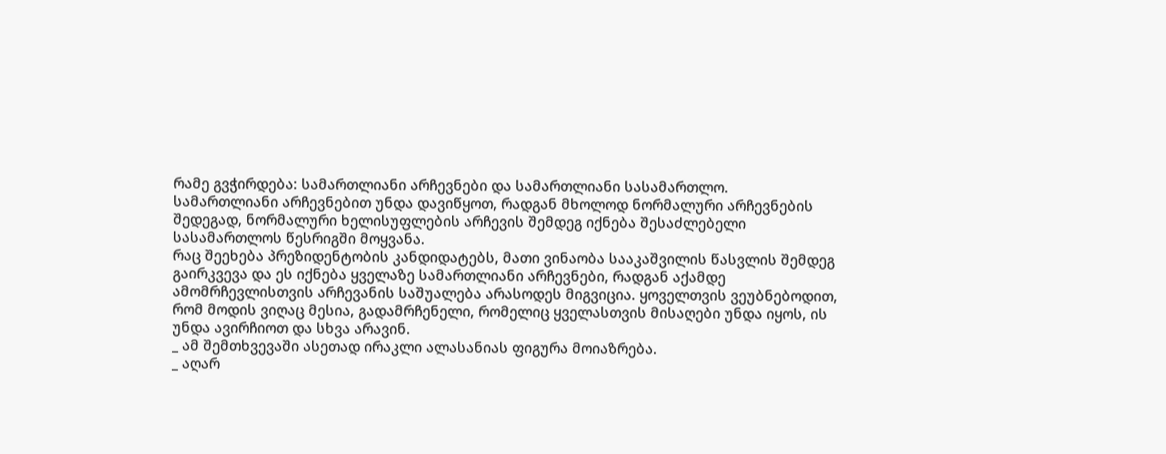რამე გვჭირდება: სამართლიანი არჩევნები და სამართლიანი სასამართლო.
სამართლიანი არჩევნებით უნდა დავიწყოთ, რადგან მხოლოდ ნორმალური არჩევნების შედეგად, ნორმალური ხელისუფლების არჩევის შემდეგ იქნება შესაძლებელი სასამართლოს წესრიგში მოყვანა.
რაც შეეხება პრეზიდენტობის კანდიდატებს, მათი ვინაობა სააკაშვილის წასვლის შემდეგ გაირკვევა და ეს იქნება ყველაზე სამართლიანი არჩევნები, რადგან აქამდე ამომრჩევლისთვის არჩევანის საშუალება არასოდეს მიგვიცია. ყოველთვის ვეუბნებოდით, რომ მოდის ვიღაც მესია, გადამრჩენელი, რომელიც ყველასთვის მისაღები უნდა იყოს, ის უნდა ავირჩიოთ და სხვა არავინ.
_ ამ შემთხვევაში ასეთად ირაკლი ალასანიას ფიგურა მოიაზრება.
_ აღარ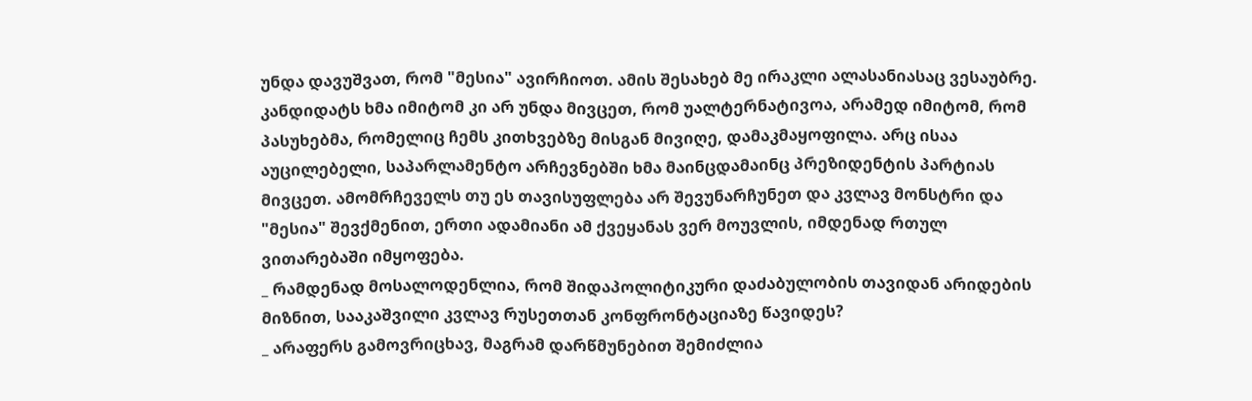უნდა დავუშვათ, რომ "მესია" ავირჩიოთ. ამის შესახებ მე ირაკლი ალასანიასაც ვესაუბრე. კანდიდატს ხმა იმიტომ კი არ უნდა მივცეთ, რომ უალტერნატივოა, არამედ იმიტომ, რომ პასუხებმა, რომელიც ჩემს კითხვებზე მისგან მივიღე, დამაკმაყოფილა. არც ისაა აუცილებელი, საპარლამენტო არჩევნებში ხმა მაინცდამაინც პრეზიდენტის პარტიას მივცეთ. ამომრჩეველს თუ ეს თავისუფლება არ შევუნარჩუნეთ და კვლავ მონსტრი და "მესია" შევქმენით, ერთი ადამიანი ამ ქვეყანას ვერ მოუვლის, იმდენად რთულ ვითარებაში იმყოფება.
_ რამდენად მოსალოდენლია, რომ შიდაპოლიტიკური დაძაბულობის თავიდან არიდების მიზნით, სააკაშვილი კვლავ რუსეთთან კონფრონტაციაზე წავიდეს?
_ არაფერს გამოვრიცხავ, მაგრამ დარწმუნებით შემიძლია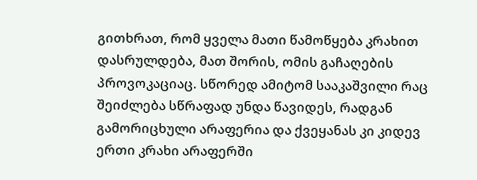გითხრათ, რომ ყველა მათი წამოწყება კრახით დასრულდება, მათ შორის, ომის გაჩაღების პროვოკაციაც. სწორედ ამიტომ სააკაშვილი რაც შეიძლება სწრაფად უნდა წავიდეს, რადგან გამორიცხული არაფერია და ქვეყანას კი კიდევ ერთი კრახი არაფერში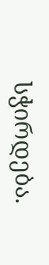სჭირდება.